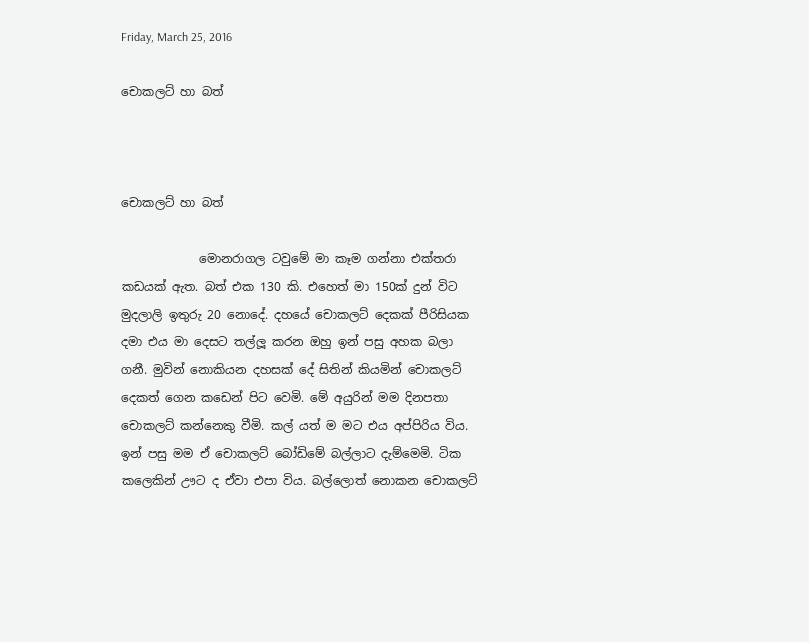Friday, March 25, 2016

චොකලට් හා බත්



චොකලට් හා බත්

             මොනරාගල ටවුමේ මා කෑම ගන්නා එක්තරා කඩයක් ඇත. බත් එක 130 කි. එහෙත් මා 150ක් දුන් විට මුදලාලි ඉතුරු 20 නොදේ. දහයේ චොකලට් දෙකක් පීරිසියක දමා එය මා දෙසට තල්ලූ කරන ඔහු ඉන් පසු අහක බලා ගනී. මුවින් නොකියන දහසක් දේ සිතින් කියමින් චොකලට් දෙකත් ගෙන කඩෙන් පිට වෙමි. මේ අයුරින් මම දිනපතා චොකලට් කන්නෙකු වීමි. කල් යත් ම මට එය අප්පිරිය විය. ඉන් පසු මම ඒ චොකලට් බෝඩිමේ බල්ලාට දැම්මෙමි. ටික කලෙකින් ඌට ද ඒවා එපා විය. බල්ලොත් නොකන චොකලට්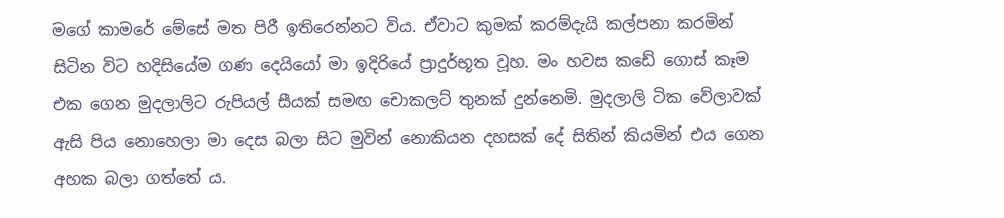මගේ කාමරේ මේසේ මත පිරී ඉතිරෙන්නට විය. ඒවාට කුමක් කරම්දැයි කල්පනා කරමින් සිටින විට හදිසියේම ගණ දෙයියෝ මා ඉදිරියේ ප්‍රාදුර්භූත වූහ. මං හවස කඩේ ගොස් කෑම එක ගෙන මුදලාලිට රුපියල් සීයක් සමඟ චොකලට් තුනක් දුන්නෙමි. මුදලාලි ටික වේලාවක් ඇසි පිය නොහෙලා මා දෙස බලා සිට මුවින් නොකියන දහසක් දේ සිතින් කියමින් එය ගෙන අහක බලා ගත්තේ ය.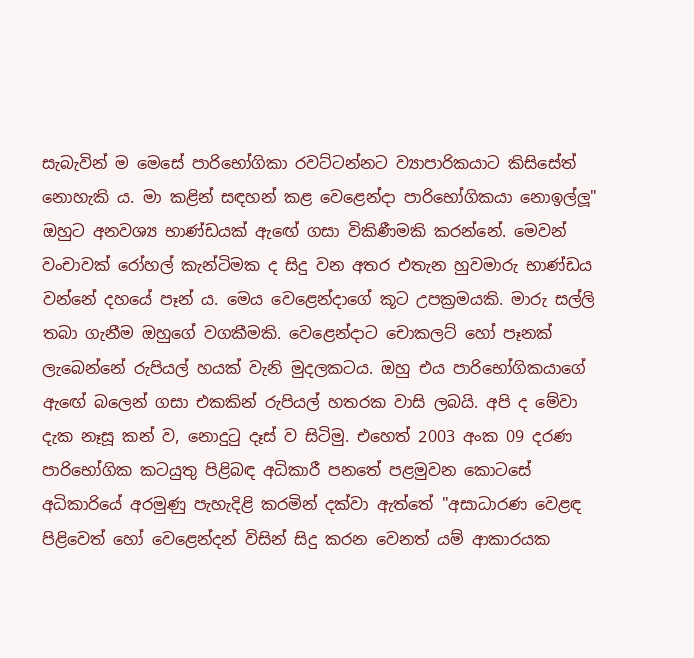සැබැවින් ම මෙසේ පාරිභෝගිකා රවට්ටන්නට ව්‍යාපාරිකයාට කිසිසේත් නොහැකි ය. මා කළින් සඳහන් කළ වෙළෙන්දා පාරිභෝගිකයා නොඉල්ලූ" ඔහුට අනවශ්‍ය භාණ්ඩයක් ඇඟේ ගසා විකිණීමකි කරන්නේ. මෙවන් වංචාවක් රෝහල් කැන්ටිමක ද සිදු වන අතර එතැන හුවමාරු භාණ්ඩය වන්නේ දහයේ පෑන් ය. මෙය වෙළෙන්දාගේ කූට උපක්‍රමයකි. මාරු සල්ලි තබා ගැනීම ඔහුගේ වගකීමකි. වෙළෙන්දාට චොකලට් හෝ පෑනක් ලැබෙන්නේ රුපියල් හයක් වැනි මුදලකටය. ඔහු එය පාරිභෝගිකයාගේ ඇඟේ බලෙන් ගසා එකකින් රුපියල් හතරක වාසි ලබයි. අපි ද මේවා දැක නෑසූ කන් ව, නොදුටු දෑස් ව සිටිමු. එහෙත් 2003 අංක 09 දරණ පාරිභෝගික කටයුතු පිළිබඳ අධිකාරී පනතේ පළමුවන කොටසේ අධිකාරියේ අරමුණු පැහැදිළි කරමින් දක්වා ඇත්තේ "අසාධාරණ වෙළඳ පිළිවෙත් හෝ වෙළෙන්දන් විසින් සිදු කරන වෙනත් යම් ආකාරයක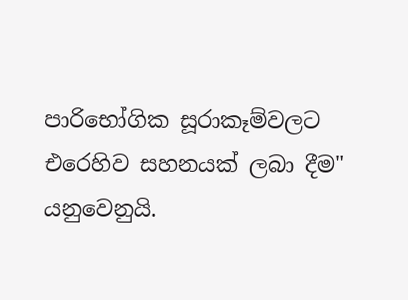පාරිභෝගික සූරාකෑම්වලට එරෙහිව සහනයක් ලබා දීම" යනුවෙනුයි.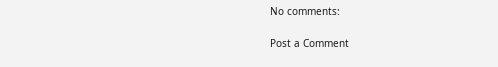No comments:

Post a Comment